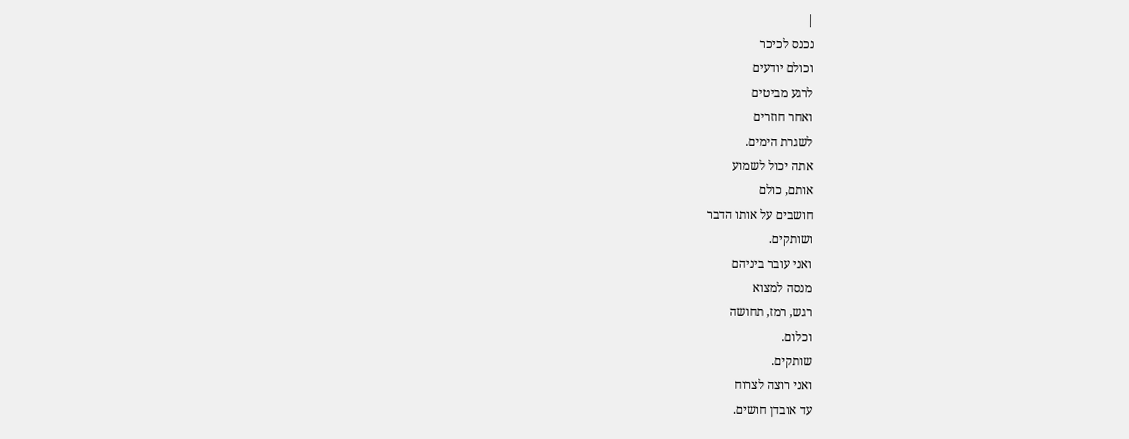|
נכנס לכיכר
וכולם יודעים
לרגע מביטים
ואחר חוזרים
לשגרת הימים.
אתה יכול לשמוע
אותם, כולם
חושבים על אותו הדבר
ושותקים.
ואני עובר ביניהם
מנסה למצוא
רגש, רמז, תחושה
וכלום.
שותקים.
ואני רוצה לצרוח
עד אובדן חושים.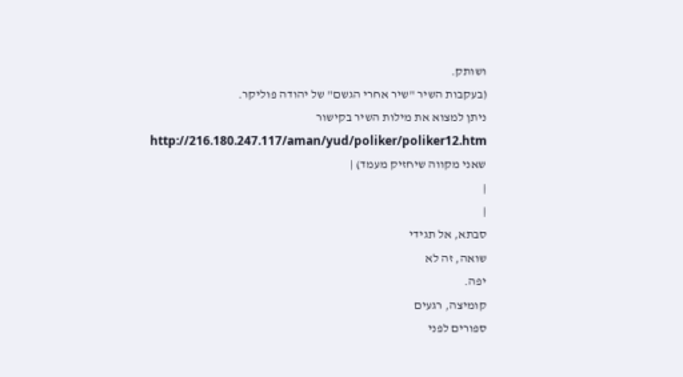ושותק.
(בעקבות השיר "שיר אחרי הגשם" של יהודה פוליקר.
ניתן למצוא את מילות השיר בקישור
http://216.180.247.117/aman/yud/poliker/poliker12.htm
שאני מקווה שיחזיק מעמד) |
|
|
סבתא, אל תגידי
שואה, זה לא
יפה.
קומיצה, רגעים
ספורים לפני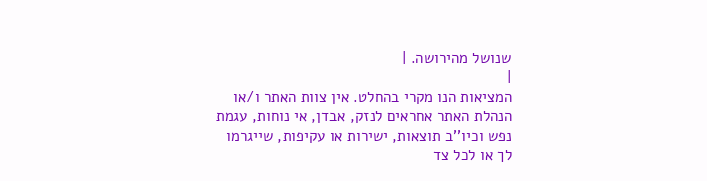שנושל מהירושה. |
|
המציאות הנו מקרי בהחלט. אין צוות האתר ו/או
הנהלת האתר אחראים לנזק, אבדן, אי נוחות, עגמת
נפש וכיו''ב תוצאות, ישירות או עקיפות, שייגרמו
לך או לכל צד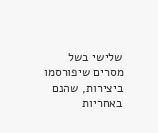שלישי בשל מסרים שיפורסמו
ביצירות, שהנם באחריות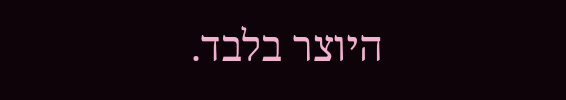היוצר בלבד.